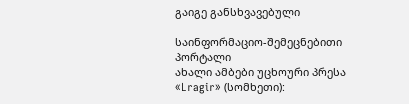გაიგე განსხვავებული

საინფორმაციო-შემეცნებითი პორტალი
ახალი ამბები უცხოური პრესა
«Lragir» (სომხეთი):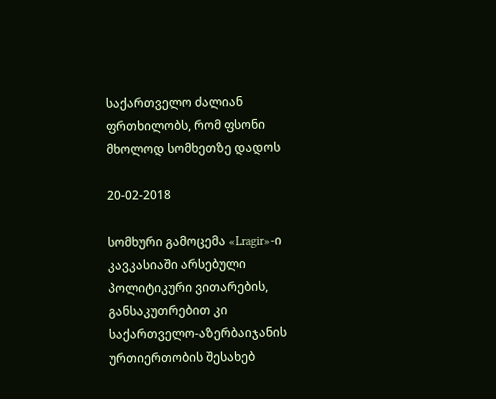საქართველო ძალიან ფრთხილობს, რომ ფსონი მხოლოდ სომხეთზე დადოს

20-02-2018

სომხური გამოცემა «Lragir»-ი კავკასიაში არსებული პოლიტიკური ვითარების, განსაკუთრებით კი საქართველო-აზერბაიჯანის ურთიერთობის შესახებ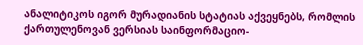ანალიტიკოს იგორ მურადიანის სტატიას აქვეყნებს, რომლის ქართულენოვან ვერსიას საინფორმაციო-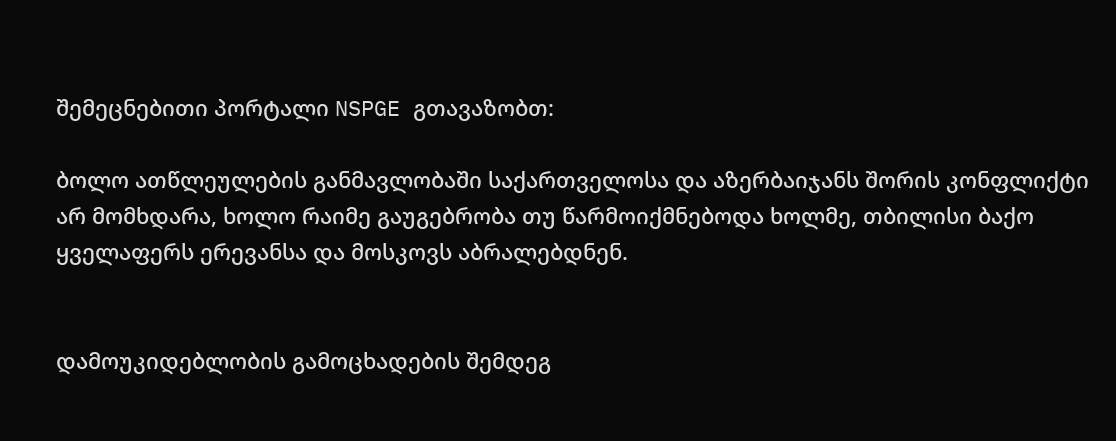შემეცნებითი პორტალი NSPGE გთავაზობთ:

ბოლო ათწლეულების განმავლობაში საქართველოსა და აზერბაიჯანს შორის კონფლიქტი არ მომხდარა, ხოლო რაიმე გაუგებრობა თუ წარმოიქმნებოდა ხოლმე, თბილისი ბაქო ყველაფერს ერევანსა და მოსკოვს აბრალებდნენ.


დამოუკიდებლობის გამოცხადების შემდეგ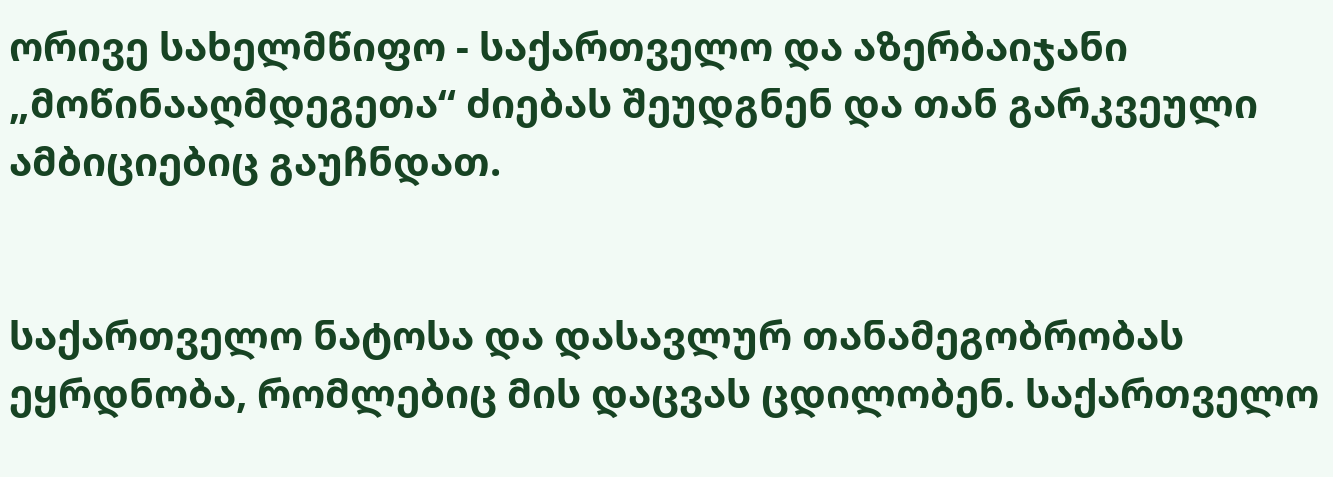ორივე სახელმწიფო - საქართველო და აზერბაიჯანი „მოწინააღმდეგეთა“ ძიებას შეუდგნენ და თან გარკვეული ამბიციებიც გაუჩნდათ.


საქართველო ნატოსა და დასავლურ თანამეგობრობას ეყრდნობა, რომლებიც მის დაცვას ცდილობენ. საქართველო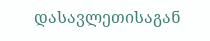დასავლეთისაგან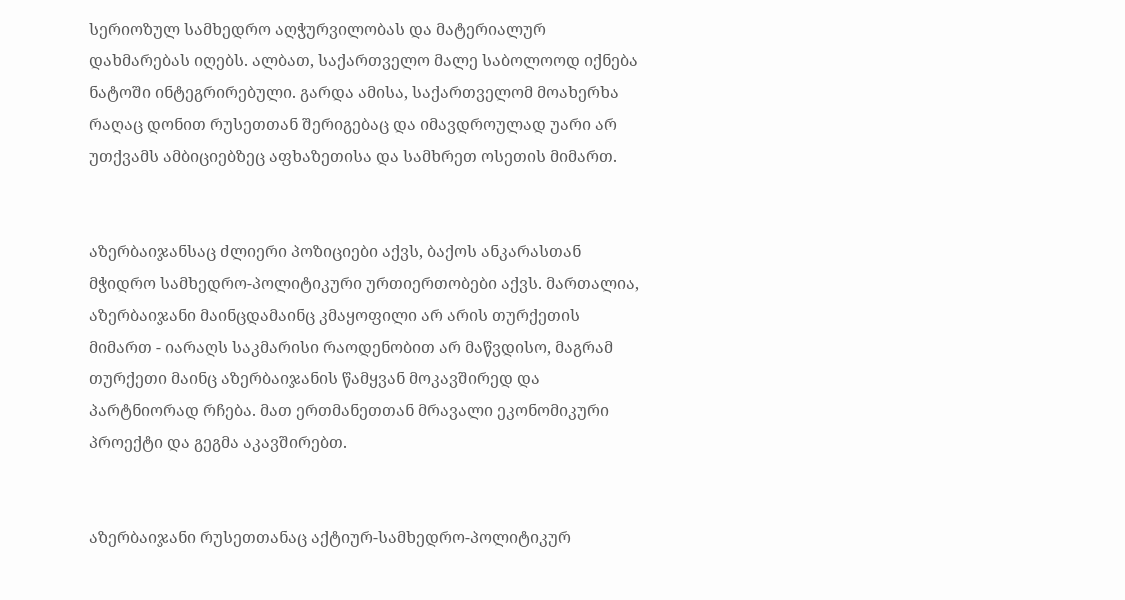სერიოზულ სამხედრო აღჭურვილობას და მატერიალურ დახმარებას იღებს. ალბათ, საქართველო მალე საბოლოოდ იქნება ნატოში ინტეგრირებული. გარდა ამისა, საქართველომ მოახერხა რაღაც დონით რუსეთთან შერიგებაც და იმავდროულად უარი არ უთქვამს ამბიციებზეც აფხაზეთისა და სამხრეთ ოსეთის მიმართ.


აზერბაიჯანსაც ძლიერი პოზიციები აქვს, ბაქოს ანკარასთან მჭიდრო სამხედრო-პოლიტიკური ურთიერთობები აქვს. მართალია, აზერბაიჯანი მაინცდამაინც კმაყოფილი არ არის თურქეთის მიმართ - იარაღს საკმარისი რაოდენობით არ მაწვდისო, მაგრამ თურქეთი მაინც აზერბაიჯანის წამყვან მოკავშირედ და პარტნიორად რჩება. მათ ერთმანეთთან მრავალი ეკონომიკური პროექტი და გეგმა აკავშირებთ.


აზერბაიჯანი რუსეთთანაც აქტიურ-სამხედრო-პოლიტიკურ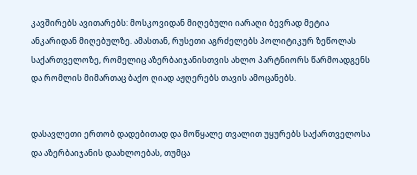კავშირებს ავითარებს: მოსკოვიდან მიღებული იარაღი ბევრად მეტია ანკარიდან მიღებულზე. ამასთან, რუსეთი აგრძელებს პოლიტიკურ ზეწოლას საქართველოზე, რომელიც აზერბაიჯანისთვის ახლო პარტნიორს წარმოადგენს და რომლის მიმართაც ბაქო ღიად აჟღერებს თავის ამოცანებს.


დასავლეთი ერთობ დადებითად და მოწყალე თვალით უყურებს საქართველოსა და აზერბაიჯანის დაახლოებას, თუმცა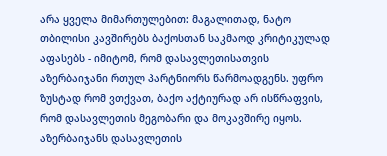არა ყველა მიმართულებით: მაგალითად, ნატო თბილისი კავშირებს ბაქოსთან საკმაოდ კრიტიკულად აფასებს - იმიტომ, რომ დასავლეთისათვის აზერბაიჯანი რთულ პარტნიორს წარმოადგენს. უფრო ზუსტად რომ ვთქვათ, ბაქო აქტიურად არ ისწრაფვის, რომ დასავლეთის მეგობარი და მოკავშირე იყოს. აზერბაიჯანს დასავლეთის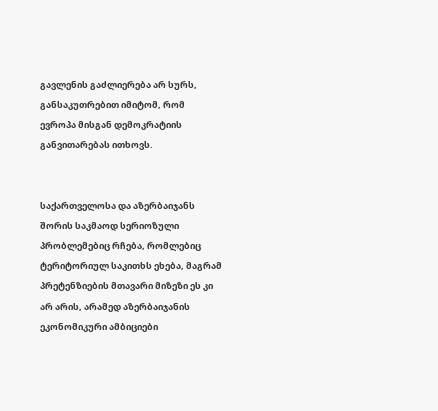გავლენის გაძლიერება არ სურს, განსაკუთრებით იმიტომ, რომ ევროპა მისგან დემოკრატიის განვითარებას ითხოვს.


საქართველოსა და აზერბაიჯანს შორის საკმაოდ სერიოზული პრობლემებიც რჩება, რომლებიც ტერიტორიულ საკითხს ეხება, მაგრამ პრეტენზიების მთავარი მიზეზი ეს კი არ არის, არამედ აზერბაიჯანის ეკონომიკური ამბიციები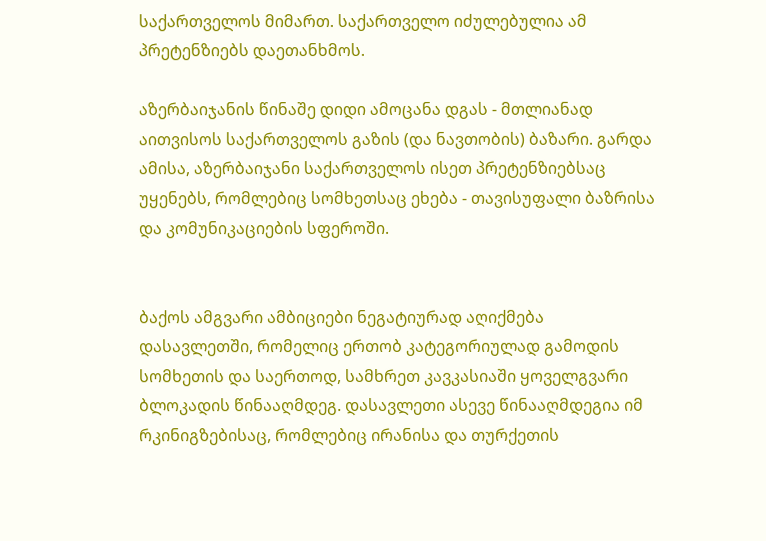საქართველოს მიმართ. საქართველო იძულებულია ამ პრეტენზიებს დაეთანხმოს.

აზერბაიჯანის წინაშე დიდი ამოცანა დგას - მთლიანად აითვისოს საქართველოს გაზის (და ნავთობის) ბაზარი. გარდა ამისა, აზერბაიჯანი საქართველოს ისეთ პრეტენზიებსაც უყენებს, რომლებიც სომხეთსაც ეხება - თავისუფალი ბაზრისა და კომუნიკაციების სფეროში.


ბაქოს ამგვარი ამბიციები ნეგატიურად აღიქმება დასავლეთში, რომელიც ერთობ კატეგორიულად გამოდის სომხეთის და საერთოდ, სამხრეთ კავკასიაში ყოველგვარი ბლოკადის წინააღმდეგ. დასავლეთი ასევე წინააღმდეგია იმ რკინიგზებისაც, რომლებიც ირანისა და თურქეთის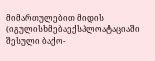მიმართულებით მიდის (იგულისხმებაექსპლოატაციაში შესული ბაქო-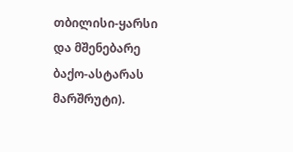თბილისი-ყარსი და მშენებარე ბაქო-ასტარას მარშრუტი).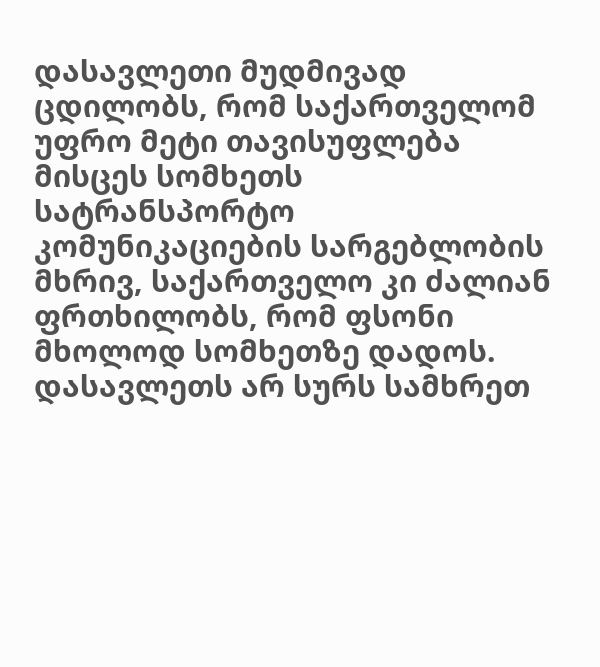დასავლეთი მუდმივად ცდილობს, რომ საქართველომ უფრო მეტი თავისუფლება მისცეს სომხეთს სატრანსპორტო კომუნიკაციების სარგებლობის მხრივ, საქართველო კი ძალიან ფრთხილობს, რომ ფსონი მხოლოდ სომხეთზე დადოს. დასავლეთს არ სურს სამხრეთ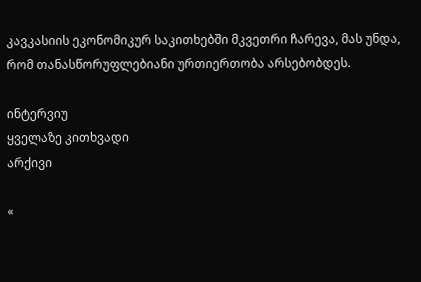კავკასიის ეკონომიკურ საკითხებში მკვეთრი ჩარევა, მას უნდა, რომ თანასწორუფლებიანი ურთიერთობა არსებობდეს.

ინტერვიუ
ყველაზე კითხვადი
არქივი

«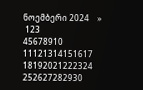ნოემბერი 2024    »
 123
45678910
11121314151617
18192021222324
252627282930